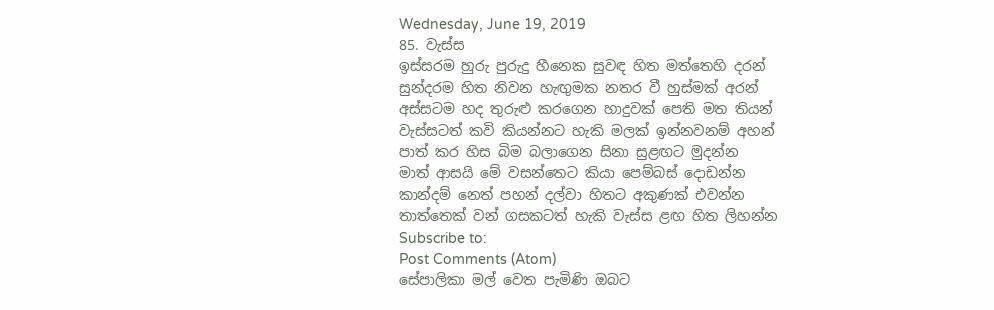Wednesday, June 19, 2019
85. වැස්ස
ඉස්සරම හුරු පුරුදු හීනෙක සුවඳ හිත මත්තෙහි දරන්
සුන්දරම හිත නිවන හැඟුමක නතර වී හුස්මක් අරන්
අස්සටම හද තුරුළු කරගෙන හාදුවක් පෙති මත තියන්
වැස්සටත් කවි කියන්නට හැකි මලක් ඉන්නවනම් අහන්
පාත් කර හිස බිම බලාගෙන සිනා සුළඟට මුදන්න
මාත් ආසයි මේ වසන්තෙට කියා පෙම්බස් දොඩන්න
කාන්දම් නෙත් පහන් දල්වා හිතට අකුණක් එවන්න
තාත්තෙක් වන් ගසකටත් හැකි වැස්ස ළඟ හිත ලිහන්න
Subscribe to:
Post Comments (Atom)
සේපාලිකා මල් වෙත පැමිණි ඔබට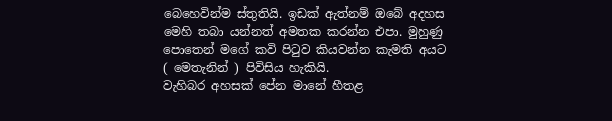බෙහෙවින්ම ස්තුතියි. ඉඩක් ඇත්නම් ඔබේ අදහස මෙහි තබා යන්නත් අමතක කරන්න එපා. මුහුණු පොතෙන් මගේ කවි පිටුව කියවන්න කැමති අයට ( මෙතැනින් ) පිවිසිය හැකියි.
වැහිබර අහසක් පේන මානේ හීතළ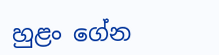හුළං ගේන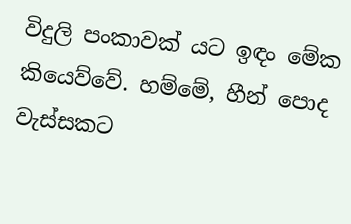විදුලි පංකාවක් යට ඉඳං මේක කියෙව්වේ. හම්මේ, හීන් පොද වැස්සකට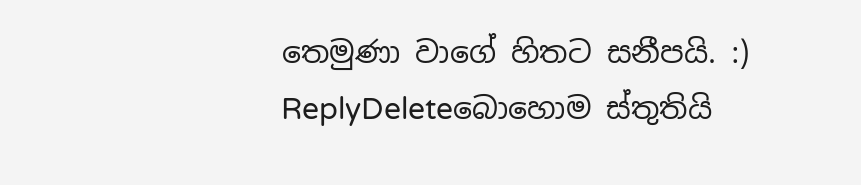තෙමුණා වාගේ හිතට සනීපයි. :)
ReplyDeleteබොහොම ස්තුතියි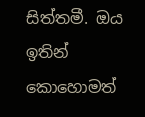සිත්තමී. ඔය ඉතින් කොහොමත්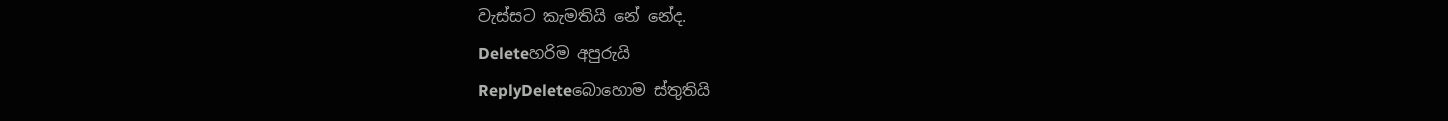වැස්සට කැමතියි නේ නේද.
Deleteහරිම අපුරුයි
ReplyDeleteබොහොම ස්තුතියි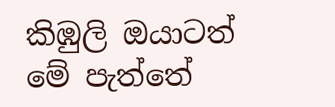කිඹුලි ඔයාටත් මේ පැත්තේ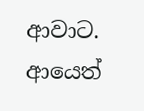ආවාට. ආයෙත්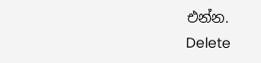එන්න.
Delete